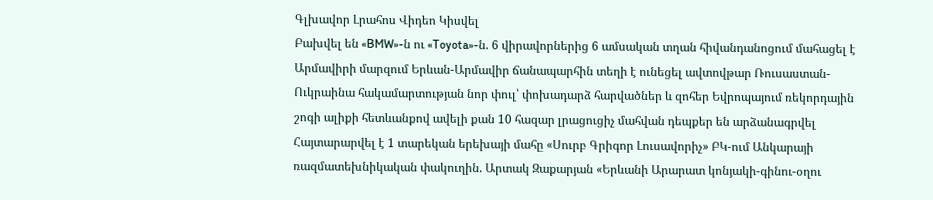Գլխավոր Լրահոս Վիդեո Կիսվել
Բախվել են «BMW»-ն ու «Toyota»-ն. 6 վիրավորներից 6 ամսական տղան հիվանդանոցում մահացել է Արմավիրի մարզում Երևան-Արմավիր ճանապարհին տեղի է ունեցել ավտովթար Ռուսաստան-Ուկրաինա հակամարտության նոր փուլ՝ փոխադարձ հարվածներ և զոհեր Եվրոպայում ռեկորդային շոգի ալիքի հետևանքով ավելի քան 10 հազար լրացուցիչ մահվան դեպքեր են արձանագրվել Հայտարարվել է 1 տարեկան երեխայի մահը «Սուրբ Գրիգոր Լուսավորիչ» ԲԿ-ում Անկարայի ռազմատեխնիկական փակուղին. Արտակ Զաքարյան «Երևանի Արարատ կոնյակի-գինու-օղու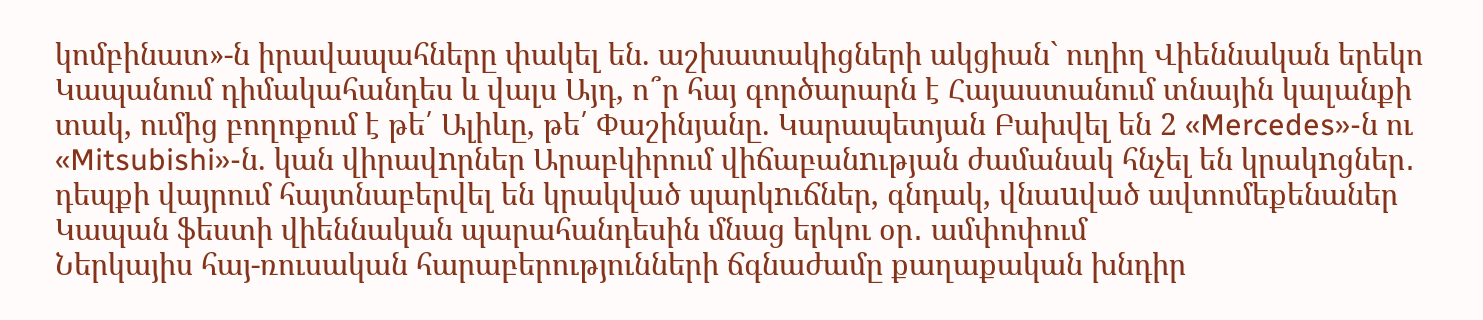կոմբինատ»-ն իրավապահները փակել են. աշխատակիցների ակցիան` ուղիղ Վիեննական երեկո Կապանում դիմակահանդես և վալս Այդ, ո՞ր հայ գործարարն է Հայաստանում տնային կալանքի տակ, ումից բողոքում է թե՛ Ալիևը, թե՛ Փաշինյանը. Կարապետյան Բախվել են 2 «Mercedes»-ն ու «Mitsubishi»-ն. կան վիրավnրներ Արաբկիրում վիճաբանnւթյան ժամանակ հնչել են կրակnցներ․ դեպքի վայրում հայտնաբերվել են կրակված պարկnւճներ, գնդակ, վնաuված ավտոմեքենաներ Կապան ֆեստի վիեննական պարահանդեսին մնաց երկու օր․ ամփոփում
Ներկայիս հայ-ռուսական հարաբերությունների ճգնաժամը քաղաքական խնդիր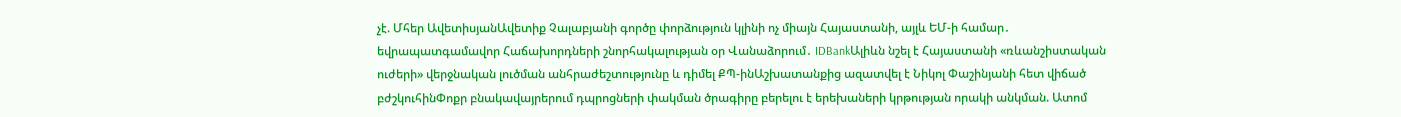չէ. Մհեր ԱվետիսյանԱվետիք Չալաբյանի գործը փորձություն կլինի ոչ միայն Հայաստանի, այլև ԵՄ-ի համար․ եվրապատգամավոր Հաճախորդների շնորհակալության օր Վանաձորում․ IDBankԱլիևն նշել է Հայաստանի «ռևանշիստական ուժերի» վերջնական լուծման անհրաժեշտությունը և դիմել ՔՊ-ինԱշխատանքից ազատվել է Նիկոլ Փաշինյանի հետ վիճած բժշկուհինՓոքր բնակավայրերում դպրոցների փակման ծրագիրը բերելու է երեխաների կրթության որակի անկման. Ատոմ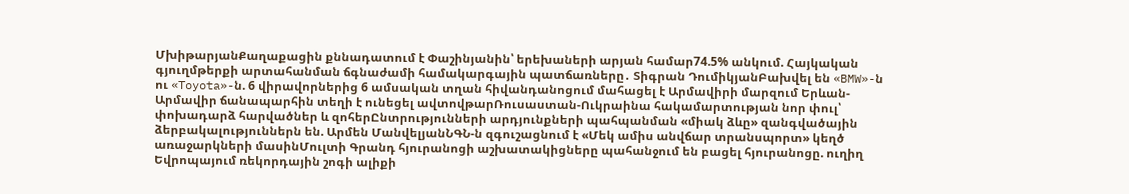ՄխիթարյանՔաղաքացին քննադատում է Փաշինյանին՝ երեխաների արյան համար74.5% անկում. Հայկական գյուղմթերքի արտահանման ճգնաժամի համակարգային պատճառները․ Տիգրան ԴումիկյանԲախվել են «BMW»-ն ու «Toyota»-ն. 6 վիրավորներից 6 ամսական տղան հիվանդանոցում մահացել է Արմավիրի մարզում Երևան-Արմավիր ճանապարհին տեղի է ունեցել ավտովթարՌուսաստան-Ուկրաինա հակամարտության նոր փուլ՝ փոխադարձ հարվածներ և զոհերԸնտրությունների արդյունքների պահպանման «միակ ձևը» զանգվածային ձերբակալություններն են. Արմեն ՄանվելյանՆԳՆ-ն զգուշացնում է «Մեկ ամիս անվճար տրանսպորտ» կեղծ առաջարկների մասինՄուլտի Գրանդ հյուրանոցի աշխատակիցները պահանջում են բացել հյուրանոցը. ուղիղ Եվրոպայում ռեկորդային շոգի ալիքի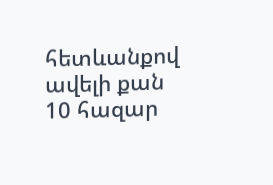հետևանքով ավելի քան 10 հազար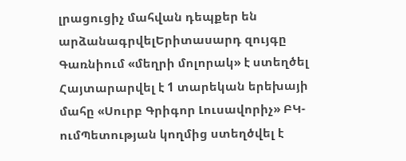լրացուցիչ մահվան դեպքեր են արձանագրվելԵրիտասարդ զույգը Գառնիում «մեղրի մոլորակ» է ստեղծել Հայտարարվել է 1 տարեկան երեխայի մահը «Սուրբ Գրիգոր Լուսավորիչ» ԲԿ-ումՊետության կողմից ստեղծվել է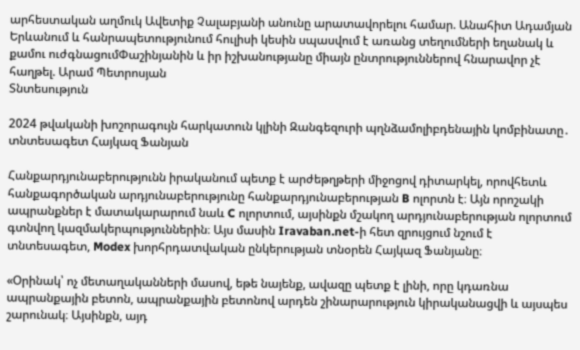արհեստական աղմուկ Ավետիք Չալաբյանի անունը արատավորելու համար. Անահիտ Ադամյան Երևանում և հանրապետությունում հուլիսի կեսին սպասվում է առանց տեղումների եղանակ և քամու ուժգնացումՓաշինյանին և իր իշխանությանը միայն ընտրություններով հնարավոր չէ հաղթել. Արամ Պետրոսյան
Տնտեսություն

2024 թվականի խոշորագույն հարկատուն կլինի Զանգեզուրի պղնձամոլիբդենային կոմբինատը․ տնտեսագետ Հայկազ Ֆանյան

Հանքարդյունաբերությունն իրականում պետք է արժեթղթերի միջոցով դիտարկել, որովհետև հանքագործական արդյունաբերությունը հանքարդյունաբերության B ոլորտն է։ Այն որոշակի ապրանքներ է մատակարարում նաև C ոլորտում, այսինքն մշակող արդյունաբերության ոլորտում գտնվող կազմակերպություններին։ Այս մասին Iravaban.net-ի հետ զրույցում նշում է տնտեսագետ, Modex խորհրդատվական ընկերության տնօրեն Հայկազ Ֆանյանը։

«Օրինակ՝ ոչ մետաղականների մասով, եթե նայենք, ավազը պետք է լինի, որը կդառնա ապրանքային բետոն, ապրանքային բետոնով արդեն շինարարություն կիրականացվի և այսպես շարունակ։ Այսինքն, այդ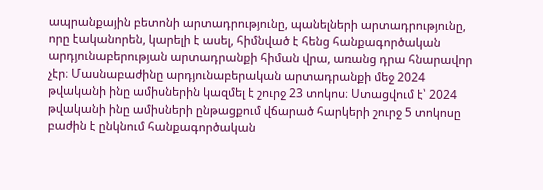ապրանքային բետոնի արտադրությունը, պանելների արտադրությունը, որը էականորեն, կարելի է ասել, հիմնված է հենց հանքագործական արդյունաբերության արտադրանքի հիման վրա, առանց դրա հնարավոր չէր։ Մասնաբաժինը արդյունաբերական արտադրանքի մեջ 2024 թվականի ինը ամիսներին կազմել է շուրջ 23 տոկոս։ Ստացվում է՝ 2024 թվականի ինը ամիսների ընթացքում վճարած հարկերի շուրջ 5 տոկոսը բաժին է ընկնում հանքագործական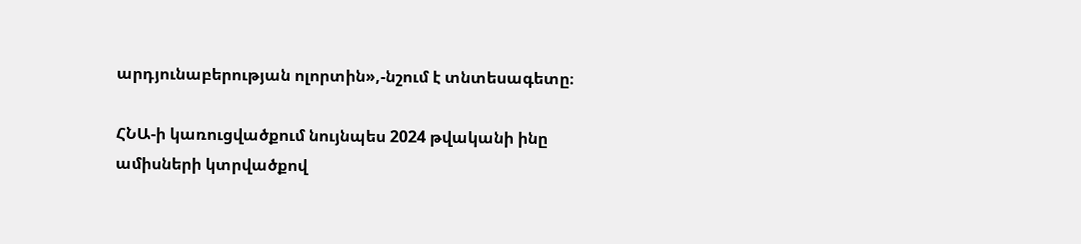արդյունաբերության ոլորտին»,-նշում է տնտեսագետը։

ՀՆԱ-ի կառուցվածքում նույնպես 2024 թվականի ինը ամիսների կտրվածքով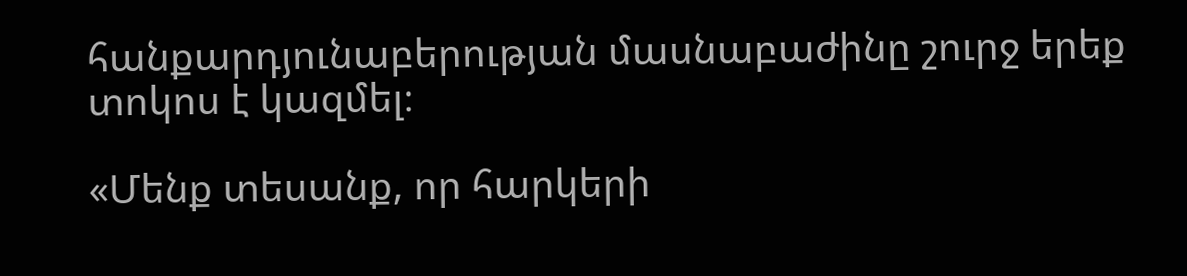հանքարդյունաբերության մասնաբաժինը շուրջ երեք տոկոս է կազմել։

«Մենք տեսանք, որ հարկերի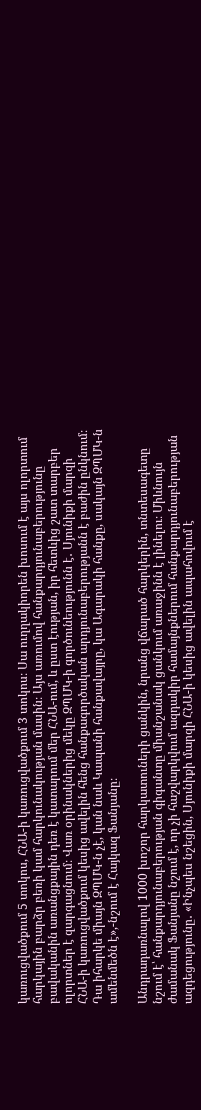կառուցվածքում 5 տոկոս, ՀՆԱ-ի կառուցվածքում 3 տոկոս։ Սա ուղղակիորեն խոսում է այս ոլորտում հարկային բարձր բեռի կամ հարկունակության մասին։ Այս առումով հանքարդյունաբերությունը բավականին առանցքային դեռ է կատարում մեր ՀՆԱ-ում, և ըստ էության, իր հետևից շատ տարբեր ոլորտներ է զարգացնում։ Վառ օրինակներից մեկը ԶՊՄԿ-ի գործունեությունն է․ Սյունիքի մարզի ՀՆԱ-ի կառուցվածքում կեսից ավելին հենց հանքագործական արդյունաբերությանն է բաժին ընկնում։ Դա իհարկե միայն ԶՊՄԿ-ն չէ, կան նաև Կապանի հանքավայրը, կա Ագարակի հանքը, սակայն ԶՊՄԿ-ն ամենմեծն է»,-նշում է Հայկազ Ֆանյանը։

Անդրադառնալով 1000 խոշոր հարկատուների ցանկին, նրանց վճարած հարկերին, տնտեսագետը նշում է՝ հանքարդյունաբերության գիգանտը միանշանակ ցանկում առաջինն է լինելու։ Միևնույն ժամանակ Ֆանյանը նշում է, որ չի հաշվարկվում ազդակիր համայնքներում հանքարդյունաբերության ազդեցությունը․ «Ինչպես նշեցին, Սյունիքի մարզի ՀՆԱ-ի կեսից ավելին ապահովում է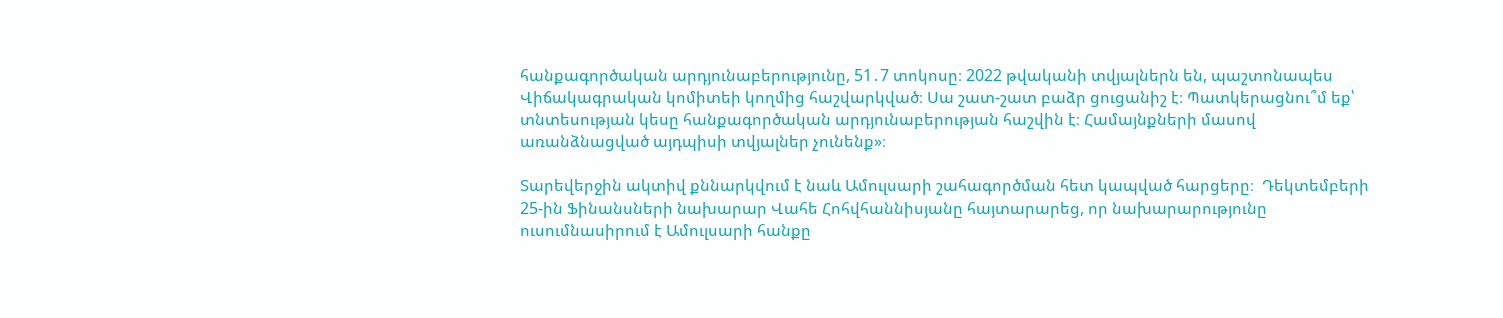հանքագործական արդյունաբերությունը, 51․7 տոկոսը։ 2022 թվականի տվյալներն են, պաշտոնապես Վիճակագրական կոմիտեի կողմից հաշվարկված։ Սա շատ-շատ բաձր ցուցանիշ է։ Պատկերացնու՞մ եք՝ տնտեսության կեսը հանքագործական արդյունաբերության հաշվին է։ Համայնքների մասով առանձնացված այդպիսի տվյալներ չունենք»։

Տարեվերջին ակտիվ քննարկվում է նաև Ամուլսարի շահագործման հետ կապված հարցերը։  Դեկտեմբերի 25-ին Ֆինանսների նախարար Վահե Հոհվհաննիսյանը հայտարարեց, որ նախարարությունը ուսումնասիրում է Ամուլսարի հանքը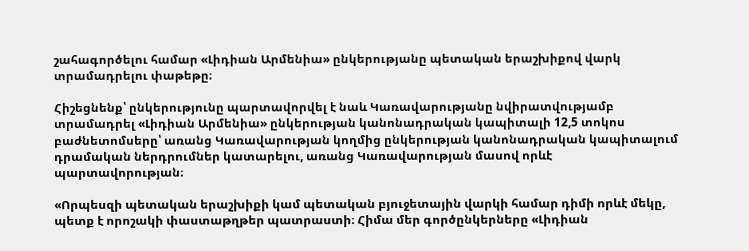շահագործելու համար «Լիդիան Արմենիա» ընկերությանը պետական երաշխիքով վարկ տրամադրելու փաթեթը։

Հիշեցնենք՝ ընկերությունը պարտավորվել է նաև Կառավարությանը նվիրատվությամբ տրամադրել «Լիդիան Արմենիա» ընկերության կանոնադրական կապիտալի 12,5 տոկոս բաժնետոմսերը՝ առանց Կառավարության կողմից ընկերության կանոնադրական կապիտալում դրամական ներդրումներ կատարելու, առանց Կառավարության մասով որևէ պարտավորության։

«Որպեսզի պետական երաշխիքի կամ պետական բյուջետային վարկի համար դիմի որևէ մեկը, պետք է որոշակի փաստաթղթեր պատրաստի։ Հիմա մեր գործընկերները «Լիդիան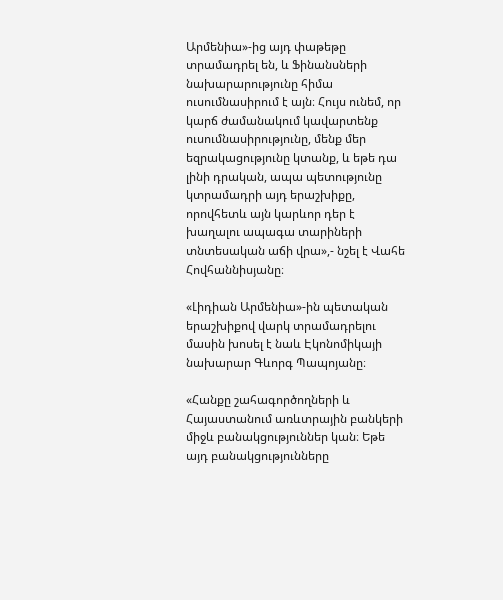Արմենիա»-ից այդ փաթեթը տրամադրել են, և Ֆինանսների նախարարությունը հիմա ուսումնասիրում է այն։ Հույս ունեմ, որ կարճ ժամանակում կավարտենք ուսումնասիրությունը, մենք մեր եզրակացությունը կտանք, և եթե դա լինի դրական, ապա պետությունը կտրամադրի այդ երաշխիքը, որովհետև այն կարևոր դեր է խաղալու ապագա տարիների տնտեսական աճի վրա»,- նշել է Վահե Հովհաննիսյանը։

«Լիդիան Արմենիա»-ին պետական երաշխիքով վարկ տրամադրելու մասին խոսել է նաև Էկոնոմիկայի նախարար Գևորգ Պապոյանը։

«Հանքը շահագործողների և Հայաստանում առևտրային բանկերի միջև բանակցություններ կան։ Եթե այդ բանակցությունները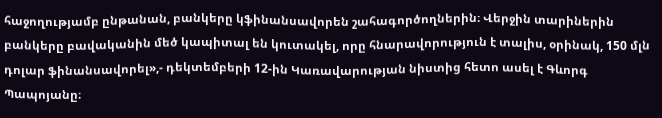հաջողությամբ ընթանան, բանկերը կֆինանսավորեն շահագործողներին։ Վերջին տարիներին բանկերը բավականին մեծ կապիտալ են կուտակել, որը հնարավորություն է տալիս, օրինակ, 150 մլն դոլար ֆինանսավորել»,- դեկտեմբերի 12-ին Կառավարության նիստից հետո ասել է Գևորգ Պապոյանը։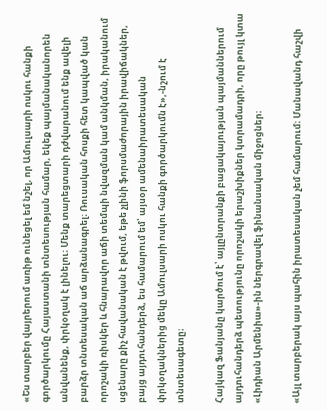«Ես տարբեր վայրերում առիթ ունեցել եմ նշել, որ Ամուլսարի ոսկու հանքի գործարկումը Հայաստանի տնտեսության համար, եկեք պայմանականորեն անվանենք, փրկօղակ է լինելու։ Մենք տարեցտարի դժվարանում ենք ավելի բարձր տնտեսական աճ արձանագրել։ Ռուսական հոսքի հետ կապված կան որոշակի ռիսկեր և հնարավոր աճի տեմպի նվազման կամ անկման, իրականում սցենարը քիչ հավանական է թվում, եթե չլինի ֆորսմաժորային իրավիճակներ, բայց այդուհանդերձ, ես համարում եմ՝ այսօր ամենաիրատեսական փրկօղակներից մեկը Ամուլսարի ոսկու հանքի գործարկումն է»,-նշում է տնտեսագետը։

Հայկազ Ֆանյանը կարծում է՝ այլընտրանքի բացակայության պայմաններում այդուհանդերձ պետությունը որոշակի երաշխիքներ կտրամադրի, որը թույլ կտա «Լիդիան Արմենիա»-ին ներգրավել ֆինանսական միջոցներ։

«Այլ տարբերակ այս պահին իրատեսական չեմ համարում։ Մանավանդ հաշվի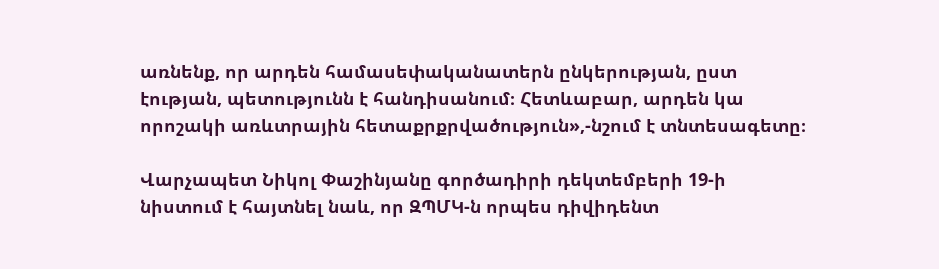առնենք, որ արդեն համասեփականատերն ընկերության, ըստ էության, պետությունն է հանդիսանում։ Հետևաբար, արդեն կա որոշակի առևտրային հետաքրքրվածություն»,-նշում է տնտեսագետը։

Վարչապետ Նիկոլ Փաշինյանը գործադիրի դեկտեմբերի 19-ի նիստում է հայտնել նաև, որ ԶՊՄԿ-ն որպես դիվիդենտ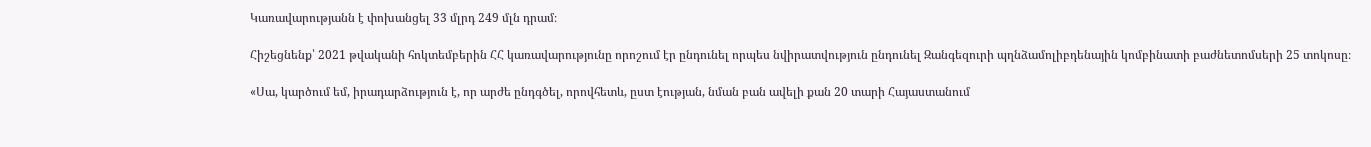Կառավարությանն է փոխանցել 33 մլրդ 249 մլն դրամ։

Հիշեցնենք՝ 2021 թվականի հոկտեմբերին ՀՀ կառավարությունը որոշում էր ընդունել որպես նվիրատվություն ընդունել Զանգեզուրի պղնձամոլիբդենային կոմբինատի բաժնետոմսերի 25 տոկոսը։

«Սա, կարծում եմ, իրադարձություն է, որ արժե ընդգծել, որովհետև, ըստ էության, նման բան ավելի քան 20 տարի Հայաստանում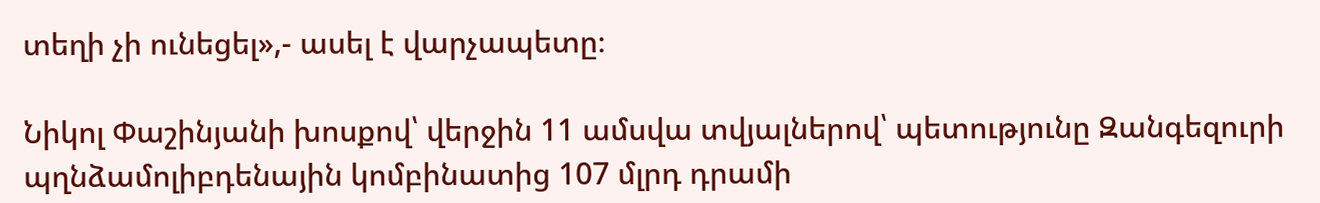տեղի չի ունեցել»,- ասել է վարչապետը։

Նիկոլ Փաշինյանի խոսքով՝ վերջին 11 ամսվա տվյալներով՝ պետությունը Զանգեզուրի պղնձամոլիբդենային կոմբինատից 107 մլրդ դրամի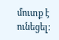մուտք է ունեցել: